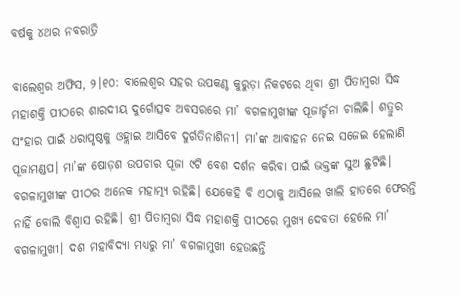ବର୍ଷକୁ ୪ଥର ନବରାତ୍ରି

ବାଲେଶ୍ୱର ଅଫିସ, ୨।୧୦: ବାଲେଶ୍ୱର ସହର ଉପକଣ୍ଠ କୁରୁଡ଼ା ନିକଟରେ ଥିବା ଶ୍ରୀ ପିତାମ୍ବରା ସିଦ୍ଧ ମହାଶକ୍ତି ପୀଠରେ ଶାରଦୀୟ ଦୁର୍ଗୋତ୍ସବ ଅବସରରେ ମା’ ବଗଳାମୁଖୀଙ୍କ ପୂଜାର୍ଚ୍ଚନା ଚାଲିଛି। ଶତ୍ରୁର ସଂହାର ପାଇଁ ଧରାପୃଷ୍ଠକୁ ଓହ୍ଲାଇ ଆସିବେ ଦୁର୍ଗତିନାଶିନୀ। ମା’ଙ୍କ ଆବାହନ ନେଇ ସଜେଇ ହେଲାଣି ପୂଜାମଣ୍ଡପ। ମା’ଙ୍କ ଷୋଡ଼ଶ ଉପଚାର ପୂଜା ୯ଟି ବେଶ ଦର୍ଶନ କରିବା ପାଇଁ ଭକ୍ତଙ୍କ ସୁଅ ଛୁଟିଛି।
ବଗଳାମୁଖୀଙ୍କ ପୀଠର ଅନେକ ମହାତ୍ମ୍ୟ ରହିଛି। ଯେକେହି ବି ଏଠାକୁ ଆସିଲେ ଖାଲି ହାତରେ ଫେରନ୍ତି ନାହିଁ ବୋଲି ବିଶ୍ୱାସ ରହିଛି। ଶ୍ରୀ ପିତାମ୍ବରା ସିଦ୍ଧ ମହାଶକ୍ତି ପୀଠରେ ମୁଖ୍ୟ ଦେବତା ହେଲେ ମା’ ବଗଳାମୁଖୀ। ଦଶ ମହାବିଦ୍ୟା ମଧ୍ୟରୁ ମା’ ବଗଳାମୁଖୀ ହେଉଛନ୍ତି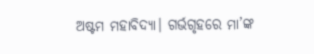ଅଷ୍ଟମ ମହାବିଦ୍ୟା। ଗର୍ଭଗୃହରେ ମା’ଙ୍କ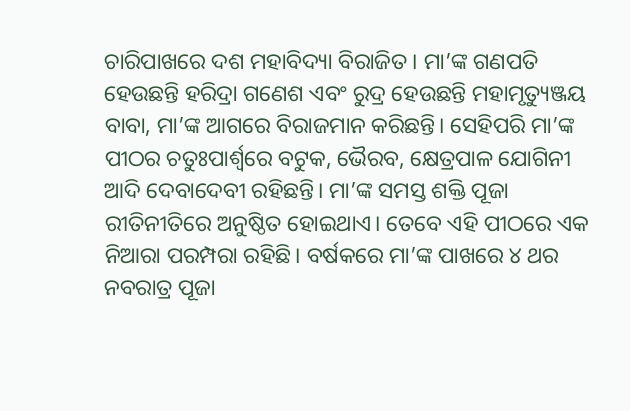ଚାରିପାଖରେ ଦଶ ମହାବିଦ୍ୟା ବିରାଜିତ। ମା’ଙ୍କ ଗଣପତି ହେଉଛନ୍ତି ହରିଦ୍ରା ଗଣେଶ ଏବଂ ରୁଦ୍ର ହେଉଛନ୍ତି ମହାମୃତ୍ୟୁଞ୍ଜୟ ବାବା, ମା’ଙ୍କ ଆଗରେ ବିରାଜମାନ କରିଛନ୍ତି। ସେହିପରି ମା’ଙ୍କ ପୀଠର ଚତୁଃପାର୍ଶ୍ୱରେ ବଟୁକ, ଭୈରବ, କ୍ଷେତ୍ରପାଳ ଯୋଗିନୀ ଆଦି ଦେବାଦେବୀ ରହିଛନ୍ତି। ମା’ଙ୍କ ସମସ୍ତ ଶକ୍ତି ପୂଜା ରୀତିନୀତିରେ ଅନୁଷ୍ଠିତ ହୋଇଥାଏ। ତେବେ ଏହି ପୀଠରେ ଏକ ନିଆରା ପରମ୍ପରା ରହିଛି। ବର୍ଷକରେ ମା’ଙ୍କ ପାଖରେ ୪ ଥର ନବରାତ୍ର ପୂଜା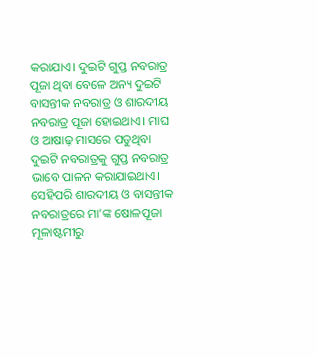କରାଯାଏ। ଦୁଇଟି ଗୁପ୍ତ ନବରାତ୍ର ପୂଜା ଥିବା ବେଳେ ଅନ୍ୟ ଦୁଇଟି ବାସନ୍ତୀକ ନବରାତ୍ର ଓ ଶାରଦୀୟ ନବରାତ୍ର ପୂଜା ହୋଇଥାଏ। ମାଘ ଓ ଆଷାଢ଼ ମାସରେ ପଡୁଥିବା ଦୁଇଟି ନବରାତ୍ରକୁ ଗୁପ୍ତ ନବରାତ୍ର ଭାବେ ପାଳନ କରାଯାଇଥାଏ। ସେହିପରି ଶାରଦୀୟ ଓ ବାସନ୍ତୀକ ନବରାତ୍ରରେ ମା’ଙ୍କ ଷୋଳପୂଜା ମୂଳାଷ୍ଟମୀରୁ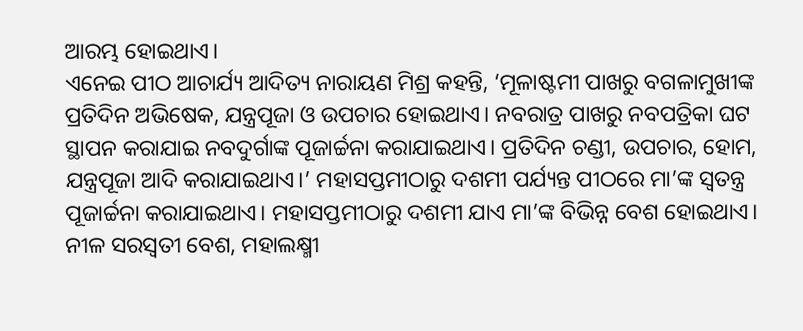ଆରମ୍ଭ ହୋଇଥାଏ।
ଏନେଇ ପୀଠ ଆଚାର୍ଯ୍ୟ ଆଦିତ୍ୟ ନାରାୟଣ ମିଶ୍ର କହନ୍ତି, ‘ମୂଳାଷ୍ଟମୀ ପାଖରୁ ବଗଳାମୁଖୀଙ୍କ ପ୍ରତିଦିନ ଅଭିଷେକ, ଯନ୍ତ୍ରପୂଜା ଓ ଉପଚାର ହୋଇଥାଏ। ନବରାତ୍ର ପାଖରୁ ନବପତ୍ରିକା ଘଟ ସ୍ଥାପନ କରାଯାଇ ନବଦୁର୍ଗାଙ୍କ ପୂଜାର୍ଚ୍ଚନା କରାଯାଇଥାଏ। ପ୍ରତିଦିନ ଚଣ୍ଡୀ, ଉପଚାର, ହୋମ, ଯନ୍ତ୍ରପୂଜା ଆଦି କରାଯାଇଥାଏ।’ ମହାସପ୍ତମୀଠାରୁ ଦଶମୀ ପର୍ଯ୍ୟନ୍ତ ପୀଠରେ ମା’ଙ୍କ ସ୍ବତନ୍ତ୍ର ପୂଜାର୍ଚ୍ଚନା କରାଯାଇଥାଏ। ମହାସପ୍ତମୀଠାରୁ ଦଶମୀ ଯାଏ ମା’ଙ୍କ ବିଭିନ୍ନ ବେଶ ହୋଇଥାଏ। ନୀଳ ସରସ୍ବତୀ ବେଶ, ମହାଲକ୍ଷ୍ମୀ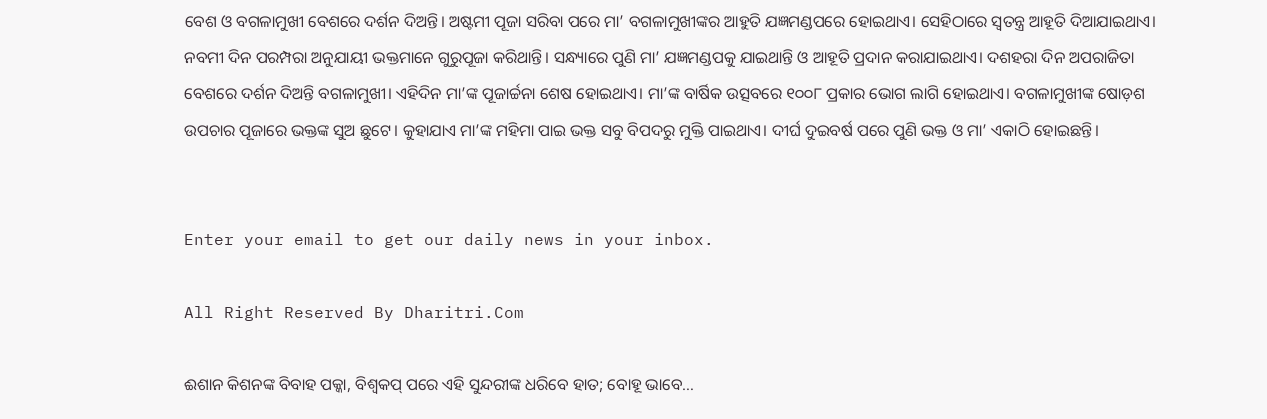ବେଶ ଓ ବଗଳାମୁଖୀ ବେଶରେ ଦର୍ଶନ ଦିଅନ୍ତି। ଅଷ୍ଟମୀ ପୂଜା ସରିବା ପରେ ମା’ ବଗଳାମୁଖୀଙ୍କର ଆହୁତି ଯଜ୍ଞମଣ୍ଡପରେ ହୋଇଥାଏ। ସେହିଠାରେ ସ୍ବତନ୍ତ୍ର ଆହୂତି ଦିଆଯାଇଥାଏ। ନବମୀ ଦିନ ପରମ୍ପରା ଅନୁଯାୟୀ ଭକ୍ତମାନେ ଗୁରୁପୂଜା କରିଥାନ୍ତି। ସନ୍ଧ୍ୟାରେ ପୁଣି ମା’ ଯଜ୍ଞମଣ୍ଡପକୁ ଯାଇଥାନ୍ତି ଓ ଆହୂତି ପ୍ରଦାନ କରାଯାଇଥାଏ। ଦଶହରା ଦିନ ଅପରାଜିତା ବେଶରେ ଦର୍ଶନ ଦିଅନ୍ତି ବଗଳାମୁଖୀ। ଏହିଦିନ ମା’ଙ୍କ ପୂଜାର୍ଚ୍ଚନା ଶେଷ ହୋଇଥାଏ। ମା’ଙ୍କ ବାର୍ଷିକ ଉତ୍ସବରେ ୧୦୦୮ ପ୍ରକାର ଭୋଗ ଲାଗି ହୋଇଥାଏ। ବଗଳାମୁଖୀଙ୍କ ଷୋଡ଼ଶ ଉପଚାର ପୂଜାରେ ଭକ୍ତଙ୍କ ସୁଅ ଛୁଟେ। କୁହାଯାଏ ମା’ଙ୍କ ମହିମା ପାଇ ଭକ୍ତ ସବୁ ବିପଦରୁ ମୁକ୍ତି ପାଇଥାଏ। ଦୀର୍ଘ ଦୁଇବର୍ଷ ପରେ ପୁଣି ଭକ୍ତ ଓ ମା’ ଏକାଠି ହୋଇଛନ୍ତି।


Enter your email to get our daily news in your inbox.

All Right Reserved By Dharitri.Com

ଈଶାନ କିଶନଙ୍କ ବିବାହ ପକ୍କା, ବିଶ୍ୱକପ୍‌ ପରେ ଏହି ସୁନ୍ଦରୀଙ୍କ ଧରିବେ ହାତ; ବୋହୂ ଭାବେ…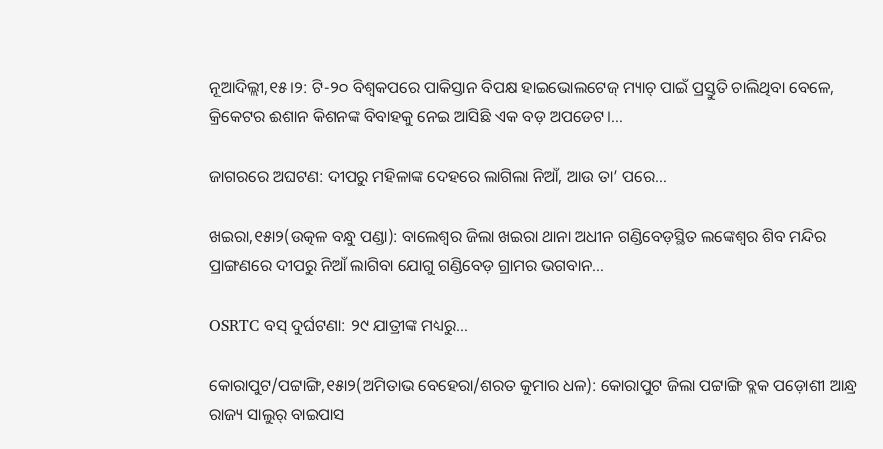ନୂଆଦିଲ୍ଲୀ,୧୫।୨: ଟି-୨୦ ବିଶ୍ୱକପରେ ପାକିସ୍ତାନ ବିପକ୍ଷ ହାଇଭୋଲଟେଜ୍‌ ମ୍ୟାଚ୍‌ ପାଇଁ ପ୍ରସ୍ତୁତି ଚାଲିଥିବା ବେଳେ, କ୍ରିକେଟର ଈଶାନ କିଶନଙ୍କ ବିବାହକୁ ନେଇ ଆସିଛି ଏକ ବଡ଼ ଅପଡେଟ।…

ଜାଗରରେ ଅଘଟଣ: ଦୀପରୁ ମହିଳାଙ୍କ ଦେହରେ ଲାଗିଲା ନିଆଁ, ଆଉ ତା’ ପରେ…

ଖଇରା,୧୫ା୨(ଉତ୍କଳ ବନ୍ଧୁ ପଣ୍ଡା): ବାଲେଶ୍ୱର ଜିଲା ଖଇରା ଥାନା ଅଧୀନ ଗଣ୍ଡିବେଡ଼ସ୍ଥିତ ଲଙ୍କେଶ୍ୱର ଶିବ ମନ୍ଦିର ପ୍ରାଙ୍ଗଣରେ ଦୀପରୁ ନିଆଁ ଲାଗିବା ଯୋଗୁ ଗଣ୍ଡିବେଡ଼ ଗ୍ରାମର ଭଗବାନ…

OSRTC ବସ୍‌ ଦୁର୍ଘଟଣା: ୨୯ ଯାତ୍ରୀଙ୍କ ମଧ୍ୟରୁ…

କୋରାପୁଟ/ପଟ୍ଟାଙ୍ଗି,୧୫ା୨(ଅମିତାଭ ବେହେରା/ଶରତ କୁମାର ଧଳ): କୋରାପୁଟ ଜିଲା ପଟ୍ଟାଙ୍ଗି ବ୍ଲକ ପଡ଼ୋଶୀ ଆନ୍ଧ୍ର ରାଜ୍ୟ ସାଲୁର୍‌ ବାଇପାସ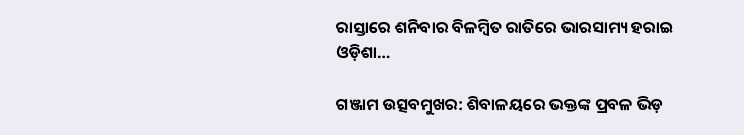ରାସ୍ତାରେ ଶନିବାର ବିଳମ୍ବିତ ରାତିରେ ଭାରସାମ୍ୟ ହରାଇ ଓଡ଼ିଶା…

ଗଞ୍ଜାମ ଉତ୍ସବମୁଖର: ଶିବାଳୟରେ ଭକ୍ତଙ୍କ ପ୍ରବଳ ଭିଡ଼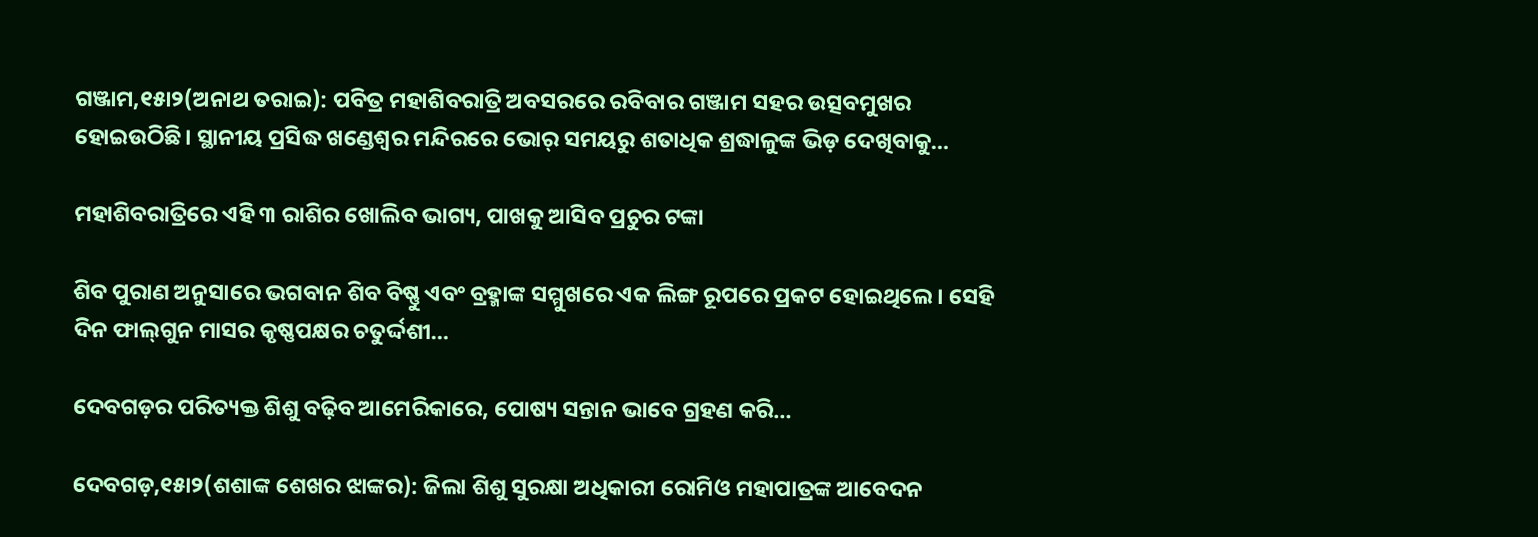ଗଞ୍ଜାମ,୧୫ା୨(ଅନାଥ ତରାଇ): ପବିତ୍ର ମହାଶିବରାତ୍ରି ଅବସରରେ ରବିବାର ଗଞ୍ଜାମ ସହର ଉତ୍ସବମୁଖର ହୋଇଉଠିଛି। ସ୍ଥାନୀୟ ପ୍ରସିଦ୍ଧ ଖଣ୍ଡେଶ୍ୱର ମନ୍ଦିରରେ ଭୋର୍‌ ସମୟରୁ ଶତାଧିକ ଶ୍ରଦ୍ଧାଳୁଙ୍କ ଭିଡ଼ ଦେଖିବାକୁ…

ମହାଶିବରାତ୍ରିରେ ଏହି ୩ ରାଶିର ଖୋଲିବ ଭାଗ୍ୟ, ପାଖକୁ ଆସିବ ପ୍ରଚୁର ଟଙ୍କା

ଶିବ ପୁରାଣ ଅନୁସାରେ ଭଗବାନ ଶିବ ବିଷ୍ଣୁ ଏବଂ ବ୍ରହ୍ମାଙ୍କ ସମ୍ମୁଖରେ ଏକ ଲିଙ୍ଗ ରୂପରେ ପ୍ରକଟ ହୋଇଥିଲେ। ସେହି ଦିନ ଫାଲ୍‌ଗୁନ ମାସର କୃଷ୍ଣପକ୍ଷର ଚତୁର୍ଦ୍ଦଶୀ…

ଦେବଗଡ଼ର ପରିତ୍ୟକ୍ତ ଶିଶୁ ବଢ଼ିବ ଆମେରିକାରେ, ପୋଷ୍ୟ ସନ୍ତାନ ଭାବେ ଗ୍ରହଣ କରି…

ଦେବଗଡ଼,୧୫ା୨(ଶଶାଙ୍କ ଶେଖର ଝାଙ୍କର): ଜିଲା ଶିଶୁ ସୁରକ୍ଷା ଅଧିକାରୀ ରୋମିଓ ମହାପାତ୍ରଙ୍କ ଆବେଦନ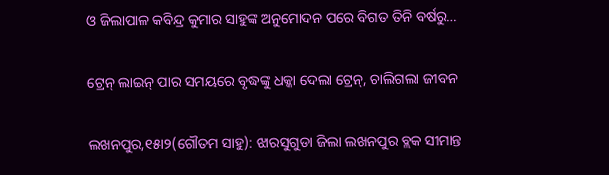ଓ ଜିଲାପାଳ କବିନ୍ଦ୍ର କୁମାର ସାହୁଙ୍କ ଅନୁମୋଦନ ପରେ ବିଗତ ତିନି ବର୍ଷରୁ…

ଟ୍ରେନ୍‌ ଲାଇନ୍‌ ପାର ସମୟରେ ବୃଦ୍ଧଙ୍କୁ ଧକ୍କା ଦେଲା ଟ୍ରେନ୍‌, ଚାଲିଗଲା ଜୀବନ

ଲଖନପୁର,୧୫ା୨(ଗୌତମ ସାହୁ): ଝାରସୁଗୁଡା ଜିଲା ଲଖନପୁର ବ୍ଲକ ସୀମାନ୍ତ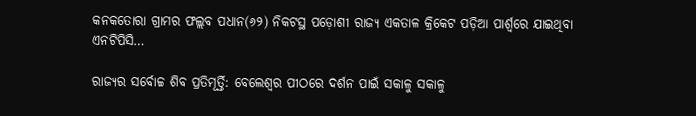କନକତୋରା ଗ୍ରାମର ଫଲ୍ଲବ ପଧାନ(୬୨) ନିକଟସ୍ଥ ପଡ଼ୋଶୀ ରାଜ୍ୟ ଏକତାଳ କ୍ରିକେଟ ପଡ଼ିଆ ପାର୍ଶ୍ୱରେ ଯାଇଥିବା ଏନଟିପିସି…

ରାଜ୍ୟର ସର୍ବୋଚ୍ଚ ଶିବ ପ୍ରତିମୂର୍ତ୍ତି: ବେଲେଶ୍ୱର ପୀଠରେ ଦର୍ଶନ ପାଇଁ ସକାଳୁ ସକାଳୁ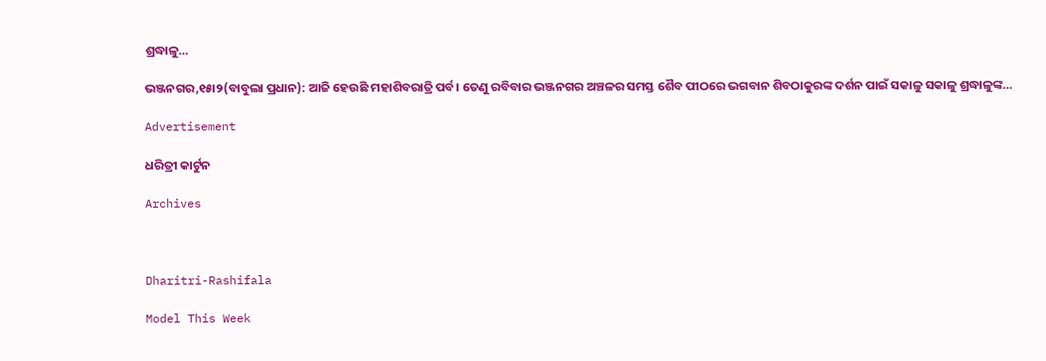ଶ୍ରଦ୍ଧାଳୁ…

ଭଞ୍ଜନଗର,୧୫ା୨(ବାବୁଲା ପ୍ରଧାନ): ଆଜି ହେଉଛି ମହାଶିବରାତ୍ରି ପର୍ବ। ତେଣୁ ରବିବାର ଭଞ୍ଜନଗର ଅଞ୍ଚଳର ସମସ୍ତ ଶୈବ ପୀଠରେ ଭଗବାନ ଶିବଠାକୁରଙ୍କ ଦର୍ଶନ ପାଇଁ ସକାଳୁ ସକାଳୁ ଶ୍ରଦ୍ଧାଳୁଙ୍କ…

Advertisement

ଧରିତ୍ରୀ କାର୍ଟୁନ

Archives



Dharitri-Rashifala

Model This Week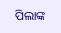ପିଲାଙ୍କ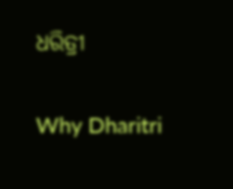ଧରିତ୍ରୀ

Why Dharitri